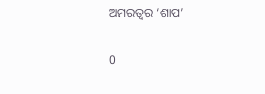ଅମରତ୍ୱର ‘ଶାପ’

0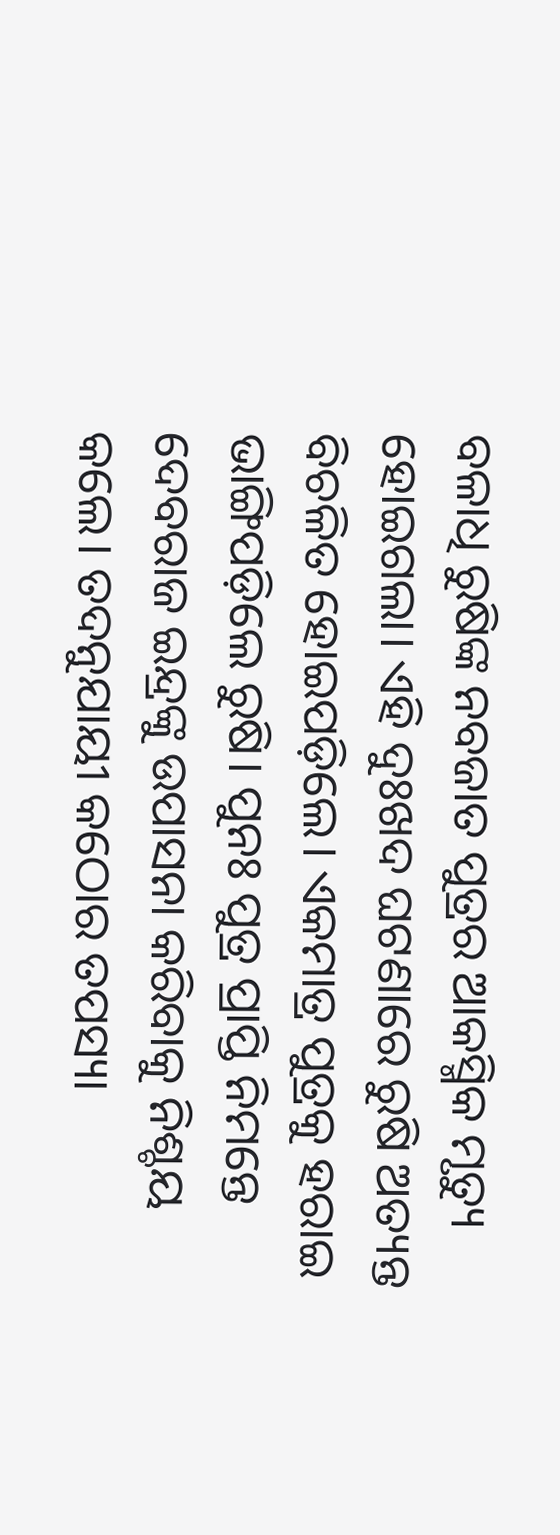ବଳାଧି ରୁଷିଙ୍କ ନବଜାତ ପୁତ୍ରର ଆକସ୍ମିକ ମୃତ୍ୟୁ ହୋଇଗଲା। ଏହି ଦୁଃଖଦ ଘଟଣାରେ ରୁଷି ଅତ୍ୟନ୍ତ ବିଚଳିତ ହୋଇପଡ଼ିଲେ। ଏକମାତ୍ର ପୁତ୍ରକୁ ହରାଇ ଭାଙ୍ଗିପଡ଼ିଲେ ରୁଷି। ପୁନଃ ପୁତ୍ର ପ୍ରାପ୍ତି ନିମନ୍ତେ ଦେବରାଜ ଇନ୍ଦ୍ରଙ୍କୁ ଉପାସନା କରିବାକୁ ନିଶ୍ଚୟ କଲେ। ତଦନୁଯାୟୀ କଠୋର ତପସ୍ୟା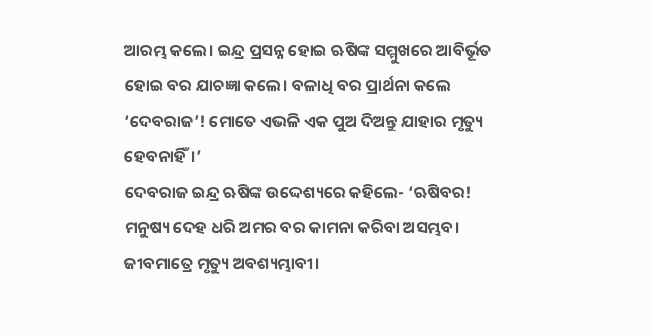ଆରମ୍ଭ କଲେ। ଇନ୍ଦ୍ର ପ୍ରସନ୍ନ ହୋଇ ଋଷିଙ୍କ ସମ୍ମୁଖରେ ଆବିର୍ଭୂତ ହୋଇ ବର ଯାଚଜ୍ଞା କଲେ। ବଳାଧି ବର ପ୍ରାର୍ଥନା କଲେ ‘ଦେବରାଜ’! ମୋତେ ଏଭଳି ଏକ ପୁଅ ଦିଅନ୍ତୁ ଯାହାର ମୃତ୍ୟୁ ହେବନାହିଁ।’
ଦେବରାଜ ଇନ୍ଦ୍ର ଋଷିଙ୍କ ଉଦ୍ଦେଶ୍ୟରେ କହିଲେ- ‘ଋଷିବର! ମନୁ‌ଷ୍ୟ ଦେହ ଧରି ଅମର ବର କାମନା କରିବା ଅସମ୍ଭବ। ଜୀବମାତ୍ରେ ମୃତ୍ୟୁ ଅବଶ୍ୟମ୍ଭାବୀ।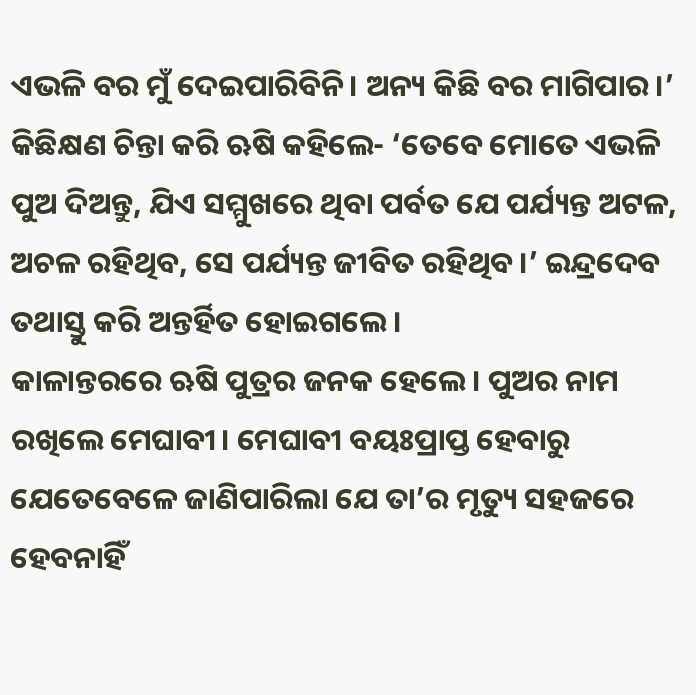ଏଭଳି ବର ମୁଁ ଦେଇପାରିବିନି। ଅନ୍ୟ କିଛି ବର ମାଗିପାର।’
କିଛିକ୍ଷଣ ଚିନ୍ତା କରି ଋଷି କହିଲେ- ‘ତେବେ ମୋତେ ଏଭଳି ପୁଅ ଦିଅନ୍ତୁ, ଯିଏ ସମ୍ମୁଖରେ ଥିବା ପର୍ବତ ଯେ ପର୍ଯ୍ୟନ୍ତ ଅଟଳ, ଅଚଳ ରହିଥିବ, ସେ ପର୍ଯ୍ୟନ୍ତ ଜୀବିତ ରହିଥିବ।’ ଇନ୍ଦ୍ରଦେବ ତଥାସ୍ତୁ କରି ଅନ୍ତର୍ହିତ ହୋଇଗଲେ।
କାଳାନ୍ତରରେ ଋଷି ପୁତ୍ରର ଜନକ ହେଲେ। ପୁଅର ନାମ ରଖିଲେ ମେଘାବୀ। ମେଘାବୀ ବୟଃପ୍ରାପ୍ତ ହେବାରୁ ଯେତେବେଳେ ଜାଣିପାରିଲା ଯେ ତା’ର ମୃତ୍ୟୁ ସହଜରେ ହେବନାହିଁ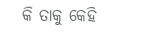କି ତାକୁ କେହି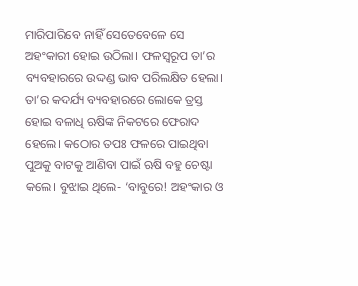ମାରିପାରିବେ ନାହିଁ ସେତେବେଳେ ସେ ଅହଂକାରୀ ହୋଇ ଉଠିଲା। ଫଳସ୍ବରୂପ ତା’ର ବ୍ୟବହାରରେ ଉଦ୍ଦଣ୍ଡ ଭାବ ପରିଲକ୍ଷିତ ହେଲା। ତା’ର କଦର୍ଯ୍ୟ ବ୍ୟବହାରରେ ଲୋକେ ତ୍ରସ୍ତ ହୋଇ ବଳାଧି ଋଷିଙ୍କ ନିକଟରେ ଫେରାଦ ହେଲେ। କଠୋର ତପଃ ଫଳରେ ପାଇଥିବା ପୁଅକୁ ବାଟକୁ ଆଣିବା ପାଇଁ ଋଷି ବହୁ ଚେଷ୍ଟା କଲେ। ବୁଝାଇ ଥିଲେ- ‘ବାବୁରେ! ଅହଂକାର ଓ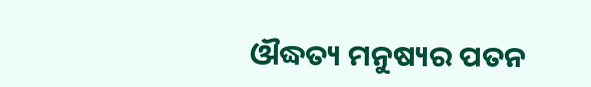ଔଦ୍ଧତ୍ୟ ମନୁଷ୍ୟର ପତନ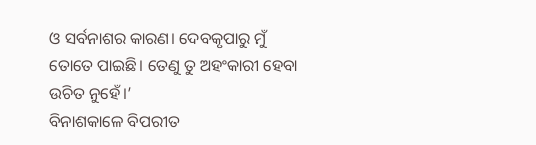ଓ ସର୍ବନାଶର କାରଣ। ଦେବକୃପାରୁ ମୁଁ ତୋତେ ପାଇଛି। ତେଣୁ ତୁ ଅହଂକାରୀ ହେବା ଉଚିତ ନୁହେଁ।’
ବିନାଶକାଳେ ବିପରୀତ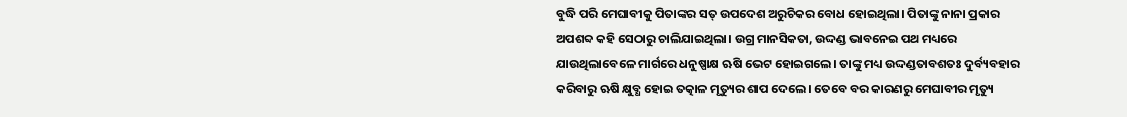ବୁଦ୍ଧି ପରି ମେଘାବୀକୁ ପିତାଙ୍କର ସତ୍‌ ଉପଦେଶ ଅରୁଚିକର ବୋଧ ହୋଇଥିଲା। ପିତାଙ୍କୁ ନାନା ପ୍ରକାର ଅପଶବ୍ଦ କହି ସେଠାରୁ ଚାଲିଯାଇଥିଲା। ଉଗ୍ର ମାନସିକତା, ଉଦ୍ଦଣ୍ଡ ଭାବନେଇ ପଥ ମଧ୍ୟରେ ଯାଉଥିଲାବେଳେ ମାର୍ଗରେ ଧନୁଷ୍ପାକ୍ଷ ଋଷି ଭେଟ ହୋଇଗଲେ। ତାଙ୍କୁ ମଧ୍ୟ ଉଦ୍ଦଣ୍ଡତାବଶତଃ ଦୁର୍ବ୍ୟବହାର କରିବାରୁ ଋଷି କ୍ଷୁବ୍ଧ ହୋଇ ତତ୍କାଳ ମୃତ୍ୟୁର ଶାପ ଦେଲେ। ତେବେ ବର କାରଣରୁ ମେଘାବୀର ମୃତ୍ୟୁ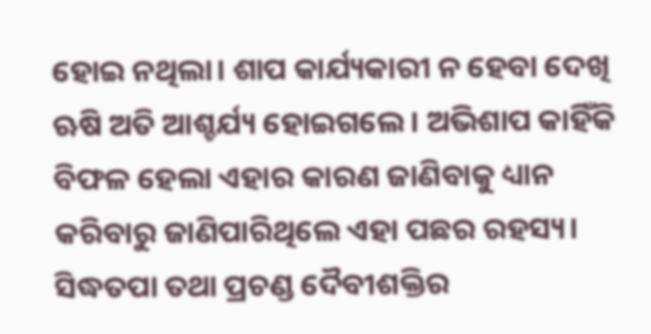ହୋଇ ନଥିଲା। ଶାପ କାର୍ଯ୍ୟକାରୀ ନ ହେବା ଦେଖି ଋଷି ଅତି ଆଶ୍ଚର୍ଯ୍ୟ ହୋଇଗଲେ। ଅଭିଶାପ କାହିଁକି ବିଫଳ ହେଲା ଏହାର କାରଣ ଜାଣିବାକୁ ଧ୍ୟାନ କରିବାରୁ ଜାଣିପାରିଥିଲେ ଏହା ପଛର ରହସ୍ୟ। ସିଦ୍ଧତପା ତଥା ପ୍ରଚଣ୍ଡ ଦୈବୀଶକ୍ତିର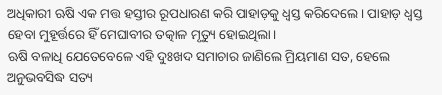ଅଧିକାରୀ ଋଷି ଏକ ମତ୍ତ ହସ୍ତୀର ରୂପଧାରଣ କରି ପାହାଡ଼କୁ ଧ୍ବସ୍ତ କରିଦେଲେ। ପାହାଡ଼ ଧ୍ବସ୍ତ ହେବା ମୁହୂର୍ତ୍ତରେ ହିଁ ମେଘାବୀର ତତ୍କାଳ ମୃତ୍ୟୁ ହୋଇଥିଲା।
ଋଷି ବଳାଧି ଯେତେବେଳେ ଏହି ଦୁଃଖଦ ସମାଚାର ଜାଣିଲେ ମ୍ରିୟମାଣ ସତ, ହେଲେ ଅନୁଭବସିଦ୍ଧ ସତ୍ୟ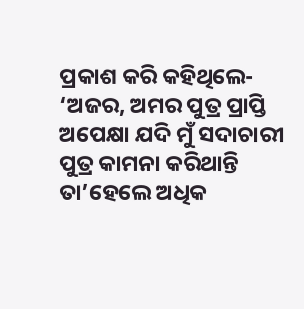ପ୍ରକାଶ କରି କହିଥିଲେ- ‘ଅଜର, ଅମର ପୁତ୍ର ପ୍ରାପ୍ତି ଅପେକ୍ଷା ଯଦି ମୁଁ ସଦାଚାରୀ ପୁତ୍ର କାମନା କରିଥାନ୍ତି ତା’ହେଲେ ଅଧିକ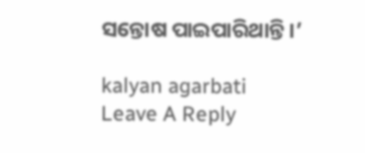ସନ୍ତୋଷ ପାଇପାରିଥାନ୍ତି।’

kalyan agarbati
Leave A Reply